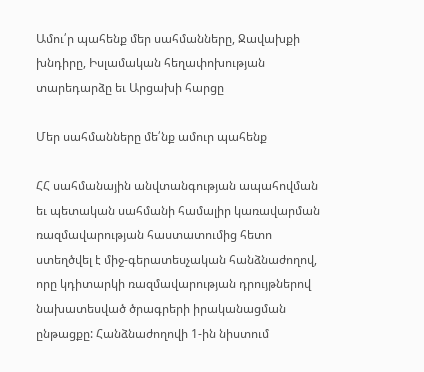Ամու՛ր պահենք մեր սահմանները, Ջավախքի խնդիրը, Իսլամական հեղափոխության տարեդարձը եւ Արցախի հարցը

Մեր սահմանները մե՛նք ամուր պահենք

ՀՀ սահմանային անվտանգության ապահովման եւ պետական սահմանի համալիր կառավարման ռազմավարության հաստատումից հետո ստեղծվել է միջ-գերատեսչական հանձնաժողով, որը կդիտարկի ռազմավարության դրույթներով նախատեսված ծրագրերի իրականացման ընթացքը: Հանձնաժողովի 1-ին նիստում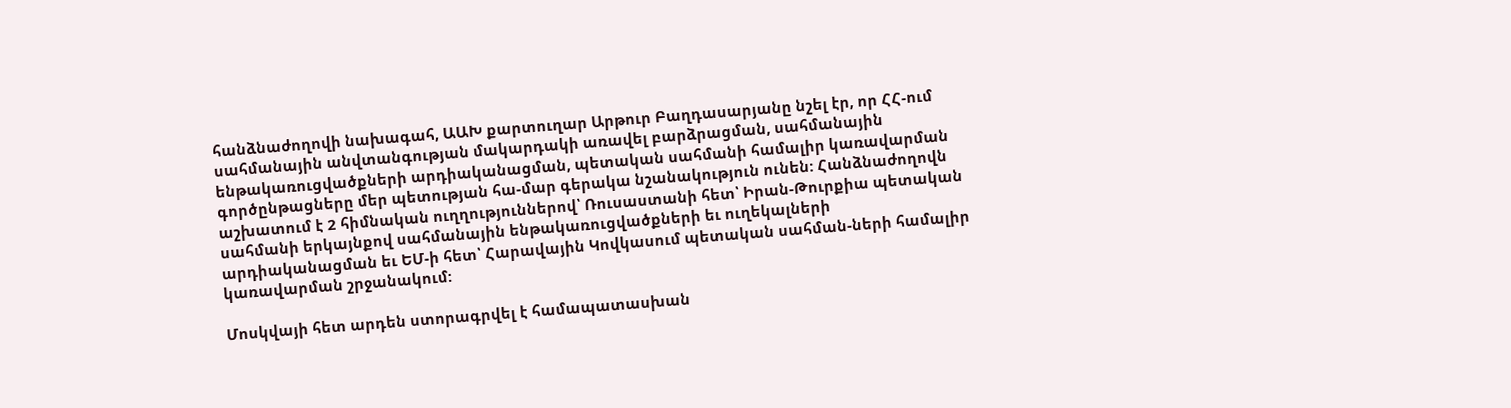հանձնաժողովի նախագահ, ԱԱԽ քարտուղար Արթուր Բաղդասարյանը նշել էր, որ ՀՀ-ում սահմանային անվտանգության մակարդակի առավել բարձրացման, սահմանային ենթակառուցվածքների արդիականացման, պետական սահմանի համալիր կառավարման գործընթացները մեր պետության հա-մար գերակա նշանակություն ունեն: Հանձնաժողովն աշխատում է 2 հիմնական ուղղություններով՝ Ռուսաստանի հետ՝ Իրան-Թուրքիա պետական սահմանի երկայնքով սահմանային ենթակառուցվածքների եւ ուղեկալների արդիականացման եւ ԵՄ-ի հետ՝ Հարավային Կովկասում պետական սահման-ների համալիր կառավարման շրջանակում:

Մոսկվայի հետ արդեն ստորագրվել է համապատասխան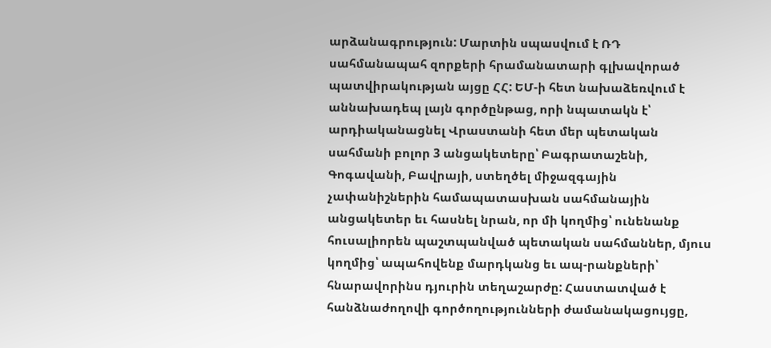արձանագրություն: Մարտին սպասվում է ՌԴ սահմանապահ զորքերի հրամանատարի գլխավորած պատվիրակության այցը ՀՀ: ԵՄ-ի հետ նախաձեռվում է աննախադեպ լայն գործընթաց, որի նպատակն է՝ արդիականացնել Վրաստանի հետ մեր պետական սահմանի բոլոր 3 անցակետերը՝ Բագրատաշենի, Գոգավանի, Բավրայի, ստեղծել միջազգային չափանիշներին համապատասխան սահմանային անցակետեր եւ հասնել նրան, որ մի կողմից՝ ունենանք հուսալիորեն պաշտպանված պետական սահմաններ, մյուս կողմից՝ ապահովենք մարդկանց եւ ապ-րանքների՝ հնարավորինս դյուրին տեղաշարժը: Հաստատված է հանձնաժողովի գործողությունների ժամանակացույցը,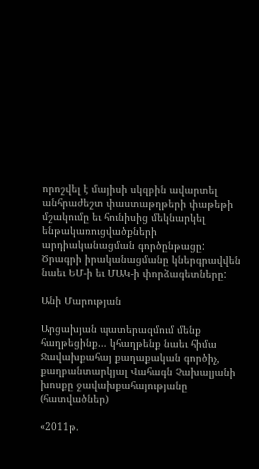որոշվել է մայիսի սկզբին ավարտել անհրաժեշտ փաստաթղթերի փաթեթի մշակումը եւ հունիսից մեկնարկել ենթակառուցվածքների արդիականացման գործընթացը: Ծրագրի իրականացմանը կներգրավվեն նաեւ ԵՄ-ի եւ ՄԱԿ-ի փորձագետները:

Անի Մարության

Արցախյան պատերազմում մենք հաղթեցինք… կհաղթենք նաեւ հիմա
Ջավախքահայ քաղաքական գործիչ, քաղբանտարկյալ Վահագն Չախալյանի խոսքը ջավախքահայությանը (հատվածներ)

«2011թ.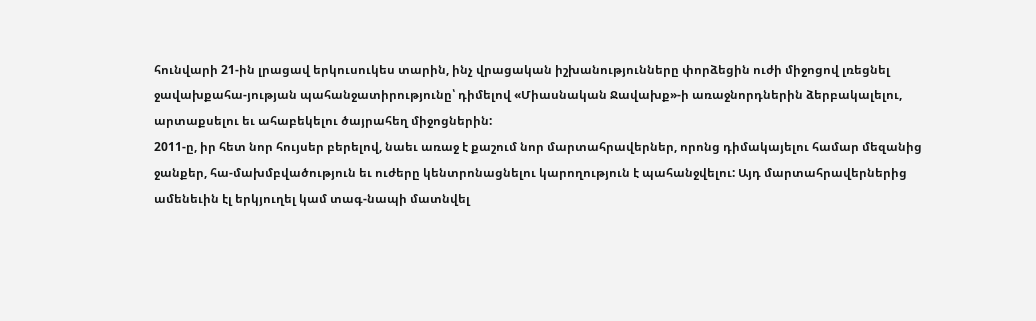հունվարի 21-ին լրացավ երկուսուկես տարին, ինչ վրացական իշխանությունները փորձեցին ուժի միջոցով լռեցնել ջավախքահա-յության պահանջատիրությունը՝ դիմելով «Միասնական Ջավախք»-ի առաջնորդներին ձերբակալելու, արտաքսելու եւ ահաբեկելու ծայրահեղ միջոցներին:
2011-ը, իր հետ նոր հույսեր բերելով, նաեւ առաջ է քաշում նոր մարտահրավերներ, որոնց դիմակայելու համար մեզանից ջանքեր, հա-մախմբվածություն եւ ուժերը կենտրոնացնելու կարողություն է պահանջվելու: Այդ մարտահրավերներից ամենեւին էլ երկյուղել կամ տագ-նապի մատնվել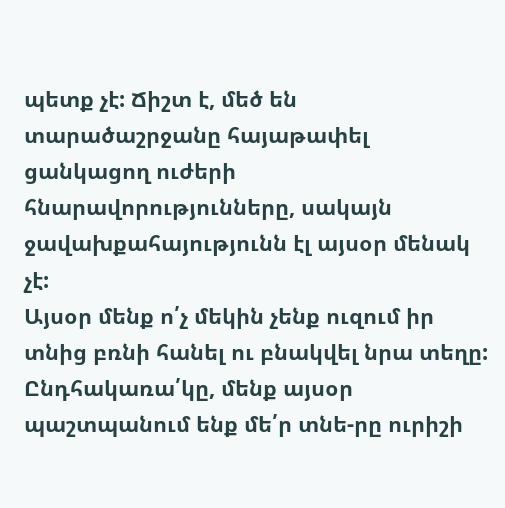պետք չէ: Ճիշտ է, մեծ են տարածաշրջանը հայաթափել ցանկացող ուժերի հնարավորությունները, սակայն ջավախքահայությունն էլ այսօր մենակ չէ:
Այսօր մենք ո՛չ մեկին չենք ուզում իր տնից բռնի հանել ու բնակվել նրա տեղը: Ընդհակառա՛կը, մենք այսօր պաշտպանում ենք մե՛ր տնե-րը ուրիշի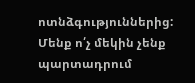ոտնձգություններից:
Մենք ո՛չ մեկին չենք պարտադրում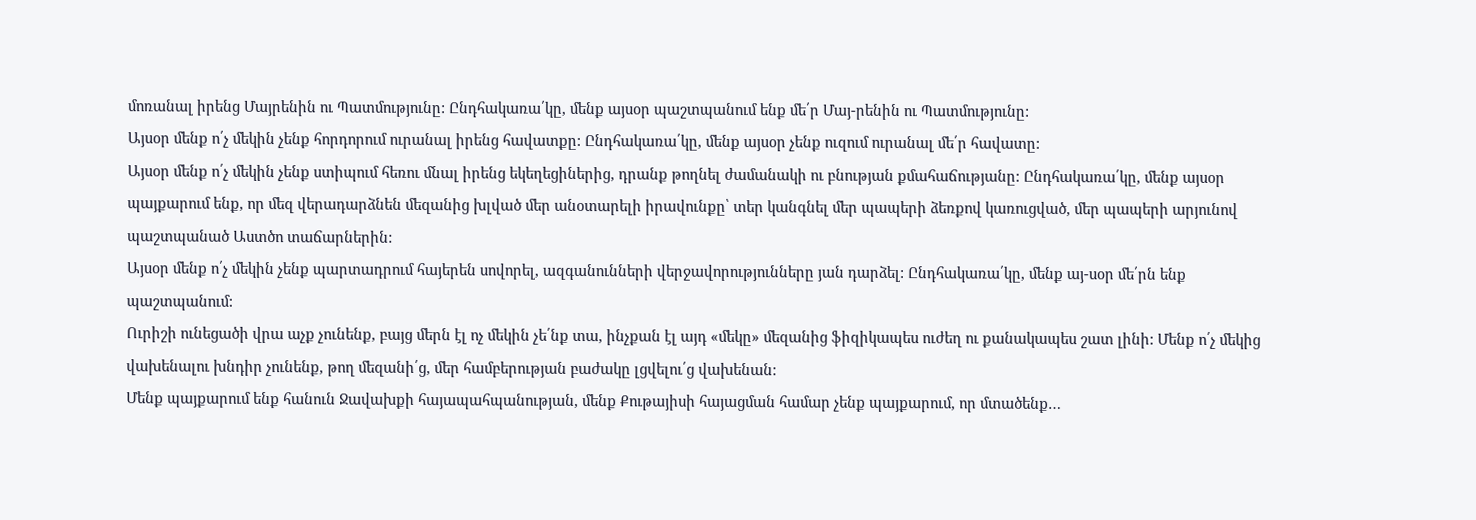մոռանալ իրենց Մայրենին ու Պատմությունը: Ընդհակառա՛կը, մենք այսօր պաշտպանում ենք մե՛ր Մայ-րենին ու Պատմությունը:
Այսօր մենք ո՛չ մեկին չենք հորդորում ուրանալ իրենց հավատքը: Ընդհակառա՛կը, մենք այսօր չենք ուզում ուրանալ մե՛ր հավատը:
Այսօր մենք ո՛չ մեկին չենք ստիպում հեռու մնալ իրենց եկեղեցիներից, դրանք թողնել ժամանակի ու բնության քմահաճությանը: Ընդհակառա՛կը, մենք այսօր պայքարում ենք, որ մեզ վերադարձնեն մեզանից խլված մեր անօտարելի իրավունքը՝ տեր կանգնել մեր պապերի ձեռքով կառուցված, մեր պապերի արյունով պաշտպանած Աստծո տաճարներին:
Այսօր մենք ո՛չ մեկին չենք պարտադրում հայերեն սովորել, ազգանունների վերջավորությունները յան դարձել: Ընդհակառա՛կը, մենք այ-սօր մե՛րն ենք պաշտպանում:
Ուրիշի ունեցածի վրա աչք չունենք, բայց մերն էլ ոչ մեկին չե՛նք տա, ինչքան էլ այդ «մեկը» մեզանից ֆիզիկապես ուժեղ ու քանակապես շատ լինի: Մենք ո՛չ մեկից վախենալու խնդիր չունենք, թող մեզանի՛ց, մեր համբերության բաժակը լցվելու՛ց վախենան:
Մենք պայքարում ենք հանուն Ջավախքի հայապահպանության, մենք Քութայիսի հայացման համար չենք պայքարում, որ մտածենք…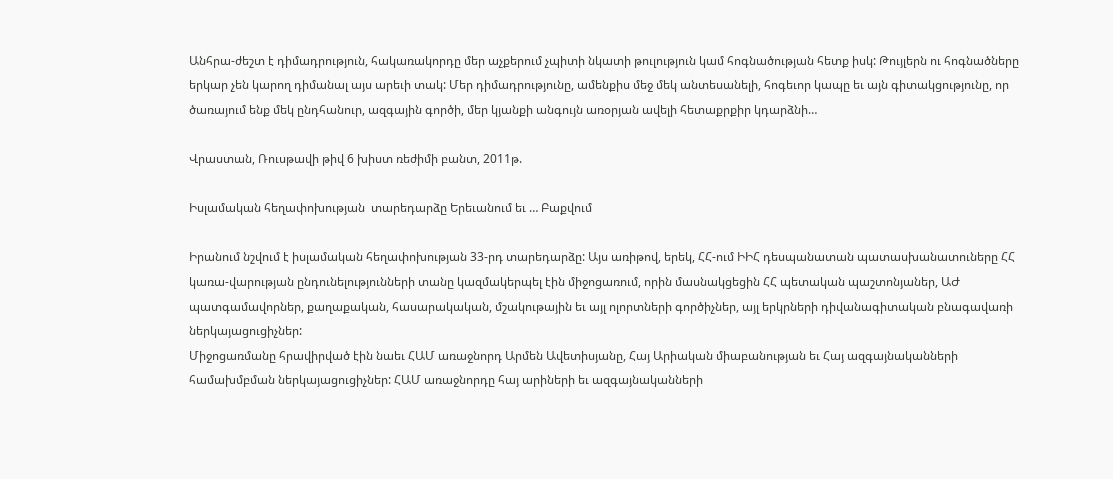Անհրա-ժեշտ է դիմադրություն, հակառակորդը մեր աչքերում չպիտի նկատի թուլություն կամ հոգնածության հետք իսկ: Թույլերն ու հոգնածները երկար չեն կարող դիմանալ այս արեւի տակ: Մեր դիմադրությունը, ամենքիս մեջ մեկ անտեսանելի, հոգեւոր կապը եւ այն գիտակցությունը, որ ծառայում ենք մեկ ընդհանուր, ազգային գործի, մեր կյանքի անգույն առօրյան ավելի հետաքրքիր կդարձնի…

Վրաստան, Ռուսթավի թիվ 6 խիստ ռեժիմի բանտ, 2011թ.

Իսլամական հեղափոխության  տարեդարձը Երեւանում եւ … Բաքվում

Իրանում նշվում է իսլամական հեղափոխության 33-րդ տարեդարձը: Այս առիթով, երեկ, ՀՀ-ում ԻԻՀ դեսպանատան պատասխանատուները ՀՀ կառա-վարության ընդունելությունների տանը կազմակերպել էին միջոցառում, որին մասնակցեցին ՀՀ պետական պաշտոնյաներ, ԱԺ պատգամավորներ, քաղաքական, հասարակական, մշակութային եւ այլ ոլորտների գործիչներ, այլ երկրների դիվանագիտական բնագավառի ներկայացուցիչներ:
Միջոցառմանը հրավիրված էին նաեւ ՀԱՄ առաջնորդ Արմեն Ավետիսյանը, Հայ Արիական միաբանության եւ Հայ ազգայնականների համախմբման ներկայացուցիչներ: ՀԱՄ առաջնորդը հայ արիների եւ ազգայնականների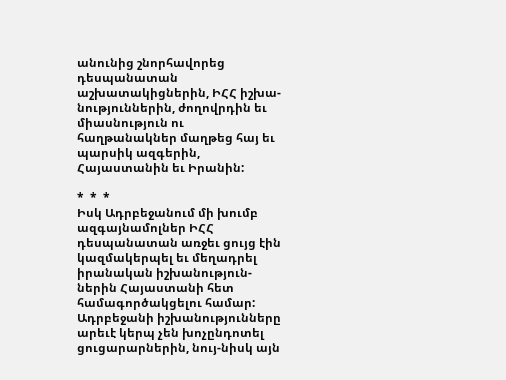անունից շնորհավորեց դեսպանատան աշխատակիցներին, ԻՀՀ իշխա-նություններին, ժողովրդին եւ միասնություն ու հաղթանակներ մաղթեց հայ եւ պարսիկ ազգերին, Հայաստանին եւ Իրանին:

*  *  *
Իսկ Ադրբեջանում մի խումբ ազգայնամոլներ ԻՀՀ դեսպանատան առջեւ ցույց էին կազմակերպել եւ մեղադրել իրանական իշխանություն-ներին Հայաստանի հետ համագործակցելու համար: Ադրբեջանի իշխանությունները արեւէ կերպ չեն խոչընդոտել ցուցարարներին, նույ-նիսկ այն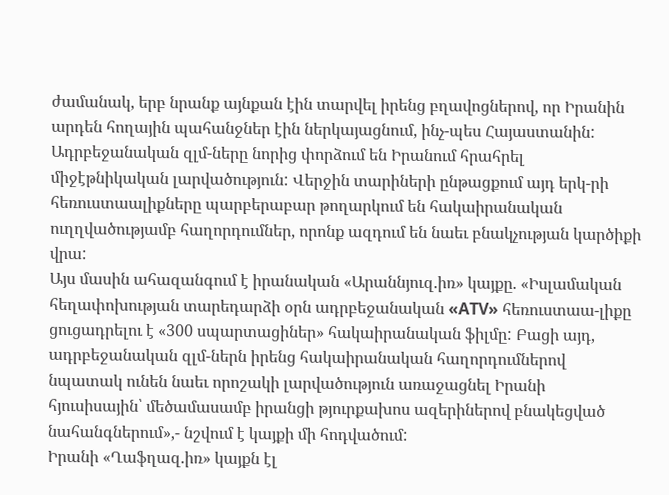ժամանակ, երբ նրանք այնքան էին տարվել իրենց բղավոցներով, որ Իրանին արդեն հողային պահանջներ էին ներկայացնում, ինչ-պես Հայաստանին:
Ադրբեջանական զլմ-ները նորից փորձում են Իրանում հրահրել միջէթնիկական լարվածություն: Վերջին տարիների ընթացքում այդ երկ-րի հեռուստաալիքները պարբերաբար թողարկում են հակաիրանական ուղղվածությամբ հաղորդումներ, որոնք ազդում են նաեւ բնակչության կարծիքի վրա:
Այս մասին ահազանգում է իրանական «Արաննյուզ.իռ» կայքը. «Իսլամական հեղափոխության տարեդարձի օրն ադրբեջանական «ATV» հեռուստաա-լիքը ցուցադրելու է «300 սպարտացիներ» հակաիրանական ֆիլմը: Բացի այդ, ադրբեջանական զլմ-ներն իրենց հակաիրանական հաղորդումներով նպատակ ունեն նաեւ որոշակի լարվածություն առաջացնել Իրանի հյուսիսային՝ մեծամասամբ իրանցի թյուրքախոս ազերիներով բնակեցված նահանգներում»,- նշվում է կայքի մի հոդվածում:
Իրանի «Ղաֆղազ.իռ» կայքն էլ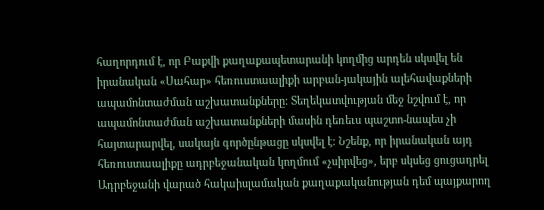հաղորդում է, որ Բաքվի քաղաքապետարանի կողմից արդեն սկսվել են իրանական «Սահար» հեռուստաալիքի արբան-յակային ալեհավաքների ապամոնտաժման աշխատանքները: Տեղեկատվության մեջ նշվում է, որ ապամոնտաժման աշխատանքների մասին դեռեւս պաշտո-նապես չի հայտարարվել, սակայն գործընթացը սկսվել է: Նշենք, որ իրանական այդ հեռուստաալիքը ադրբեջանական կողմում «չսիրվեց», երբ սկսեց ցուցադրել Ադրբեջանի վարած հակաիսլամական քաղաքականության դեմ պայքարող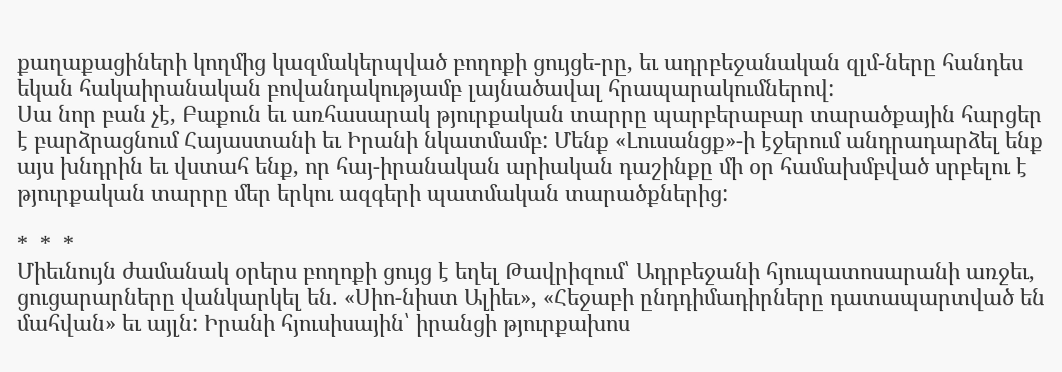քաղաքացիների կողմից կազմակերպված բողոքի ցույցե-րը, եւ ադրբեջանական զլմ-ները հանդես եկան հակաիրանական բովանդակությամբ լայնածավալ հրապարակումներով:
Սա նոր բան չէ, Բաքուն եւ առհասարակ թյուրքական տարրը պարբերաբար տարածքային հարցեր է բարձրացնում Հայաստանի եւ Իրանի նկատմամբ: Մենք «Լուսանցք»-ի էջերում անդրադարձել ենք այս խնդրին եւ վստահ ենք, որ հայ-իրանական արիական դաշինքը մի օր համախմբված սրբելու է թյուրքական տարրը մեր երկու ազգերի պատմական տարածքներից:

*  *  *
Միեւնույն ժամանակ օրերս բողոքի ցույց է եղել Թավրիզում՝ Ադրբեջանի հյուպատոսարանի առջեւ, ցուցարարները վանկարկել են. «Սիո-նիստ Ալիեւ», «Հեջաբի ընդդիմադիրները դատապարտված են մահվան» եւ այլն: Իրանի հյուսիսային՝ իրանցի թյուրքախոս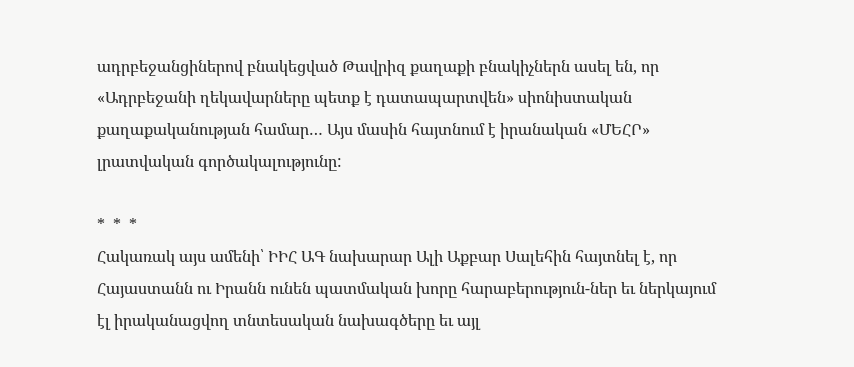ադրբեջանցիներով բնակեցված Թավրիզ քաղաքի բնակիչներն ասել են, որ «Ադրբեջանի ղեկավարները պետք է դատապարտվեն» սիոնիստական քաղաքականության համար… Այս մասին հայտնում է իրանական «ՄԵՀՐ» լրատվական գործակալությունը:

*  *  *
Հակառակ այս ամենի՝ ԻԻՀ ԱԳ նախարար Ալի Աքբար Սալեհին հայտնել է, որ Հայաստանն ու Իրանն ունեն պատմական խորը հարաբերություն-ներ եւ ներկայում էլ իրականացվող տնտեսական նախագծերը եւ այլ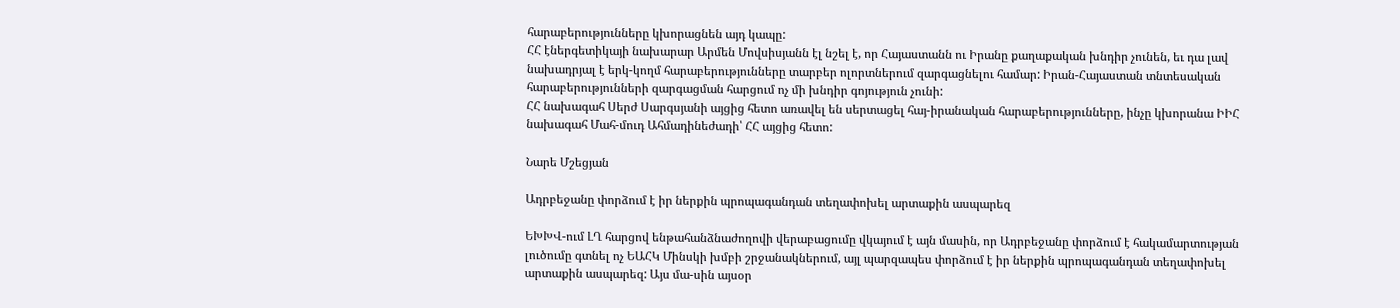հարաբերությունները կխորացնեն այդ կապը:
ՀՀ էներգետիկայի նախարար Արմեն Մովսիսյանն էլ նշել է, որ Հայաստանն ու Իրանը քաղաքական խնդիր չունեն, եւ դա լավ նախադրյալ է երկ-կողմ հարաբերությունները տարբեր ոլորտներում զարգացնելու համար: Իրան-Հայաստան տնտեսական հարաբերությունների զարգացման հարցում ոչ մի խնդիր գոյություն չունի:
ՀՀ նախագահ Սերժ Սարգսյանի այցից հետո առավել են սերտացել հայ-իրանական հարաբերությունները, ինչը կխորանա ԻԻՀ նախագահ Մահ-մուդ Ահմադինեժադի՝ ՀՀ այցից հետո:

Նարե Մշեցյան

Ադրբեջանը փորձում է իր ներքին պրոպագանդան տեղափոխել արտաքին ասպարեզ

ԵԽԽՎ-ում ԼՂ հարցով ենթահանձնաժողովի վերաբացումը վկայում է այն մասին, որ Ադրբեջանը փորձում է հակամարտության լուծումը գտնել ոչ ԵԱՀԿ Մինսկի խմբի շրջանակներում, այլ պարզապես փորձում է իր ներքին պրոպագանդան տեղափոխել արտաքին ասպարեզ: Այս մա-սին այսօր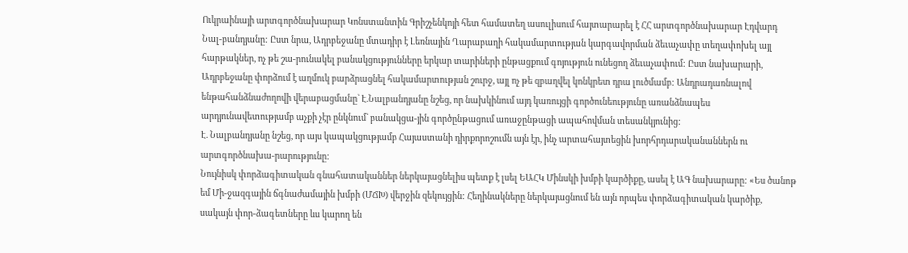Ուկրաինայի արտգործնախարար Կոնստանտին Գրիշչենկոյի հետ համատեղ ասուլիսում հայտարարել է ՀՀ արտգործնախարար Էդվարդ Նալ-բանդյանը: Ըստ նրա, Ադրբեջանը մտադիր է Լեռնային Ղարաբաղի հակամարտության կարգավորման ձեւաչափը տեղափոխել այլ հարթակներ, ոչ թե շա-րունակել բանակցությունները երկար տարիների ընթացքում գոյություն ունեցող ձեւաչափում: Ըստ նախարարի, Ադրբեջանը փորձում է աղմուկ բարձրացնել հակամարտության շուրջ, այլ ոչ թե զբաղվել կոնկրետ դրա լուծմամբ: Անդրադառնալով ենթահանձնաժողովի վերաբացմանը` Է.Նալբանդյանը նշեց, որ նախկինում այդ կառույցի գործունեությունը առանձնապես արդյունավետությամբ աչքի չէր ընկնում` բանակցա-յին գործընթացում առաջընթացի ապահովման տեսանկյունից:
Է. Նալբանդյանը նշեց, որ այս կապակցությամբ Հայաստանի դիրքորոշումն այն էր, ինչ արտահայտեցին խորհրդարականաններն ու արտգործնախա-րարությունը:
Նույնիսկ փորձագիտական գնահատականներ ներկայացնելիս պետք է լսել ԵԱՀԿ Մինսկի խմբի կարծիքը, ասել է ԱԳ նախարարը: «Ես ծանոթ եմ Մի-ջազգային ճգնաժամային խմբի (ՄՃԽ) վերջին զեկույցին: Հեղինակները ներկայացնում են այն որպես փորձագիտական կարծիք, սակայն փոր-ձագետները ևս կարող են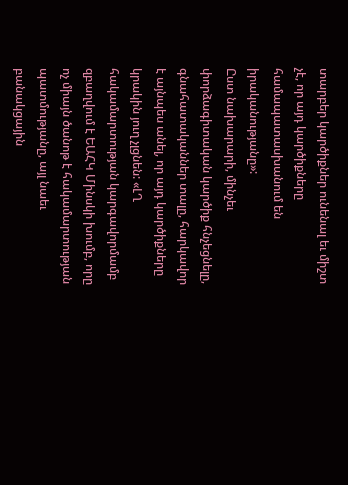տարբեր կարծիքներ ունենալ եւ միշտ չէ, որ այդ կարծիքները համապատասխանում են իրականությանը»:
Ըստ նախարարի, մինչեւ փորձագիտական կարծիք հնչեցնելը, գնահատականներ տալը, հարկավոր է այնպես անել, որ այդ կարծիքները կրակին յուղ չլցնեն: «ԼՂ հակամարտության կարգավորմամբ զբաղվում է ԵԱՀԿ Մինսկի խումբ, որը ոչ միայն ծանոթ է հակամարտության պատմությանը, այլ նաեւ բանակցային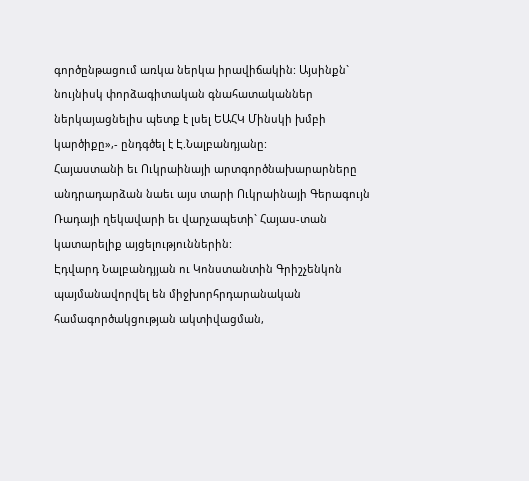գործընթացում առկա ներկա իրավիճակին: Այսինքն` նույնիսկ փորձագիտական գնահատականներ ներկայացնելիս պետք է լսել ԵԱՀԿ Մինսկի խմբի կարծիքը»,- ընդգծել է Է.Նալբանդյանը:
Հայաստանի եւ Ուկրաինայի արտգործնախարարները անդրադարձան նաեւ այս տարի Ուկրաինայի Գերագույն Ռադայի ղեկավարի եւ վարչապետի` Հայաս-տան կատարելիք այցելություններին:
Էդվարդ Նալբանդյյան ու Կոնստանտին Գրիշչենկոն պայմանավորվել են միջխորհրդարանական համագործակցության ակտիվացման,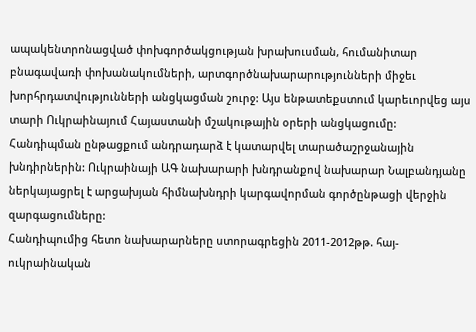ապակենտրոնացված փոխգործակցության խրախուսման, հումանիտար բնագավառի փոխանակումների, արտգործնախարարությունների միջեւ խորհրդատվությունների անցկացման շուրջ: Այս ենթատեքստում կարեւորվեց այս տարի Ուկրաինայում Հայաստանի մշակութային օրերի անցկացումը:
Հանդիպման ընթացքում անդրադարձ է կատարվել տարածաշրջանային խնդիրներին: Ուկրաինայի ԱԳ նախարարի խնդրանքով նախարար Նալբանդյանը ներկայացրել է արցախյան հիմնախնդրի կարգավորման գործընթացի վերջին զարգացումները:
Հանդիպումից հետո նախարարները ստորագրեցին 2011-2012թթ. հայ-ուկրաինական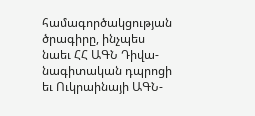համագործակցության ծրագիրը, ինչպես նաեւ ՀՀ ԱԳՆ Դիվա-նագիտական դպրոցի եւ Ուկրաինայի ԱԳՆ-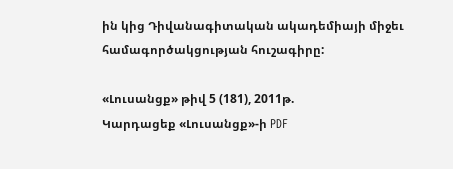ին կից Դիվանագիտական ակադեմիայի միջեւ համագործակցության հուշագիրը:

«Լուսանցք» թիվ 5 (181), 2011թ.
Կարդացեք «Լուսանցք»-ի PDF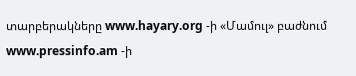տարբերակները www.hayary.org -ի «Մամուլ» բաժնում www.pressinfo.am -ի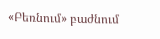«Բեռնում» բաժնում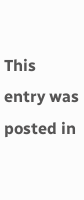This entry was posted in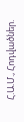Հ.Ա.Մ., Հոդվածներ.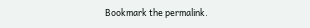Bookmark the permalink.